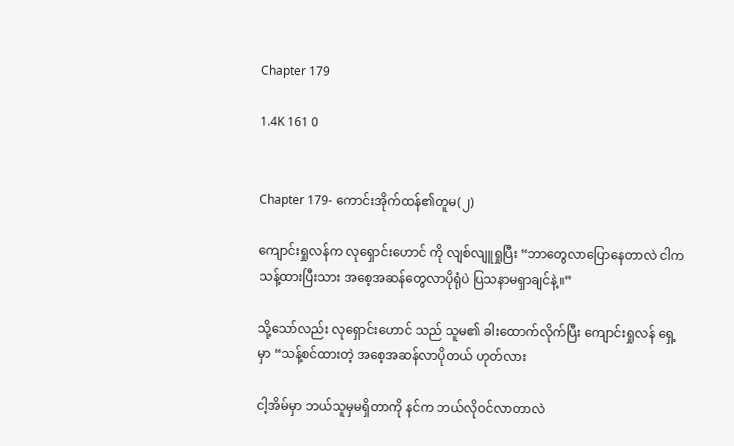Chapter 179

1.4K 161 0


Chapter 179- ကောင်းအိုက်ထန်၏တူမ(၂)

ကျောင်းရှုလန်က လုရှောင်းဟောင် ကို လျစ်လျူရှုပြီး “ဘာတွေလာပြောနေတာလဲ ငါက သန့်ထားပြီးသား အစေ့အဆန်တွေလာပိုရုံပဲ ပြသနာမရှာချင်နဲ့။”

သို့သော်လည်း လုရှောင်းဟောင် သည် သူမ၏ ခါးထောက်လိုက်ပြီး ကျောင်းရှုလန် ရှေ့မှာ “သန့်စင်ထားတဲ့ အစေ့အဆန်လာပိုတယ် ဟုတ်လား

ငါ့အိမ်မှာ ဘယ်သူမှမရှိတာကို နင်က ဘယ်လိုဝင်လာတာလဲ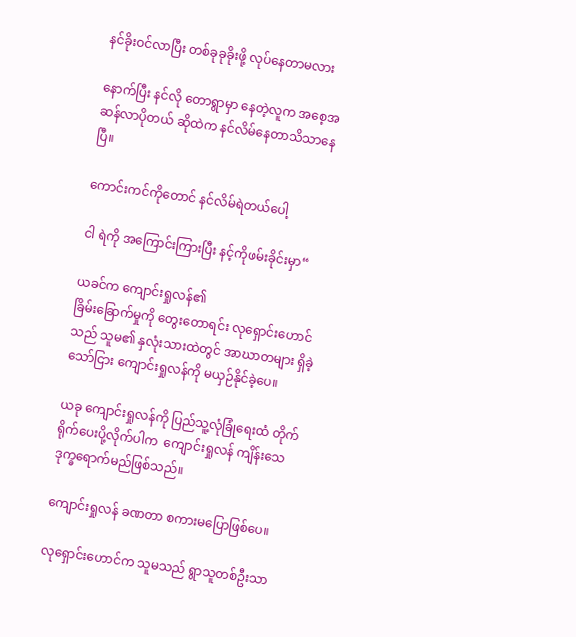နင်ခိုးဝင်လာပြီး တစ်ခုခုခိုးဖို့ လုပ်နေတာမလား

နောက်ပြီး နင်လို တောရွာမှာ နေတဲ့လူက အစေ့အဆန်လာပိုတယ် ဆိုထဲက နင်လိမ်နေတာသိသာနေပြီ။

ကောင်းကင်ကိုတောင် နင်လိမ်ရဲတယ်ပေါ့

ငါ ရဲကို အကြောင်းကြားပြီး နင့်ကိုဖမ်းခိုင်းမှာ“

ယခင်က ကျောင်းရှုလန်၏
ခြိမ်းခြောက်မှုကို တွေးတောရင်း လုရှောင်းဟောင်သည် သူမ၏ နှလုံးသားထဲတွင် အာဃာတများ ရှိခဲ့သော်ငြား ကျောင်းရှုလန်ကို မယှဉ်နိုင်ခဲ့ပေ။

ယခု ကျောင်းရှုလန်ကို ပြည်သူ့လုံခြုံရေးထံ တိုက်ရိုက်ပေးပို့လိုက်ပါက  ကျောင်းရှုလန် ကျိန်းသေဒုက္ခရောက်မည်ဖြစ်သည်။

ကျောင်းရှုလန် ခဏတာ စကားမပြောဖြစ်ပေ။

လုရှောင်းဟောင်က သူမသည် ရွာသူတစ်ဦးသာ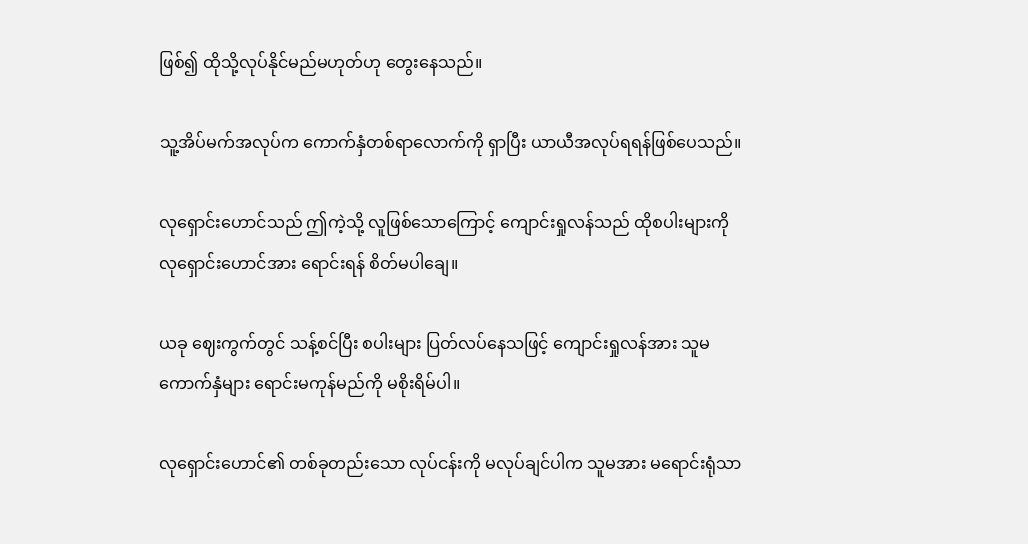ဖြစ်၍ ထိုသို့လုပ်နိုင်မည်မဟုတ်ဟု တွေးနေသည်။

သူ့အိပ်မက်အလုပ်က ကောက်နှံတစ်ရာလောက်ကို ရှာပြီး ယာယီအလုပ်ရရန်ဖြစ်ပေသည်။

လုရှောင်းဟောင်သည် ဤကဲ့သို့ လူဖြစ်သောကြောင့် ကျောင်းရှုလန်သည် ထိုစပါးများကို လုရှောင်းဟောင်အား ရောင်းရန် စိတ်မပါချေ။

ယခု ဈေးကွက်တွင် သန့်စင်ပြီး စပါးများ ပြတ်လပ်နေသဖြင့် ကျောင်းရှုလန်အား သူမ ကောက်နှံများ ရောင်းမကုန်မည်ကို မစိုးရိမ်ပါ။

လုရှောင်းဟောင်၏ တစ်ခုတည်းသော လုပ်ငန်းကို မလုပ်ချင်ပါက သူမအား မရောင်းရုံသာ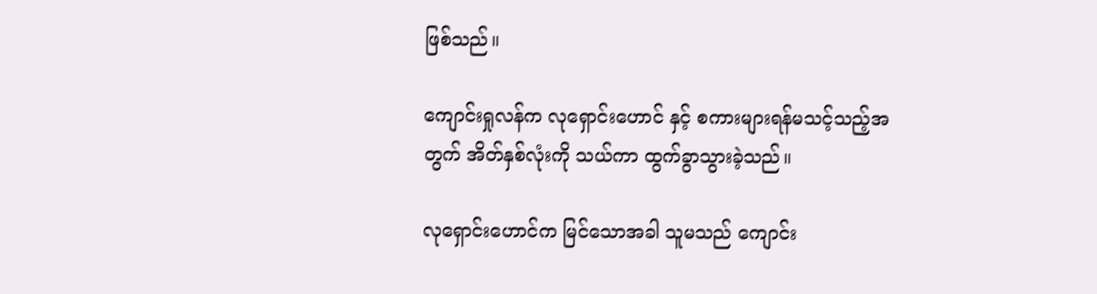ဖြစ်သည်။

ကျောင်းရှုလန်က လုရှောင်းဟောင် နှင့် စကားများရန်မသင့်သည့်အတွက် အိတ်နှစ်လုံးကို သယ်ကာ ထွက်ခွာသွားခဲ့သည်။

လုရှောင်းဟောင်က မြင်သောအခါ သူမသည် ကျောင်း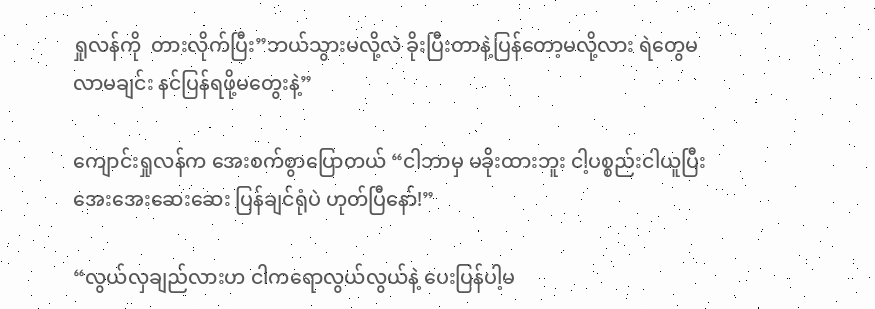ရှုလန်ကို  တားလိုက်ပြီး”ဘယ်သွားမလို့လဲ ခိုးပြီးတာနဲ့ပြန်တော့မလို့လား ရဲတွေမလာမချင်း နင်ပြန်ရဖို့မတွေးနဲ့”

ကျောင်းရှုလန်က အေးစက်စွာပြောတယ် “ငါဘာမှ မခိုးထားဘူး ငါ့ပစ္စည်းငါယူပြီး အေးအေးဆေးဆေး ပြန်ချင်ရုံပဲ ဟုတ်ပြီနော်!”

“လွယ်လှချည်လားဟ ငါကရောလွယ်လွယ်နဲ့ ပေးပြန်ပါ့မ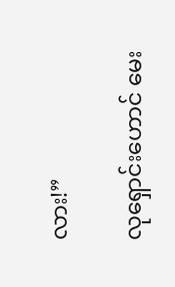လား!”

လုရှောင်းဟောင် မေး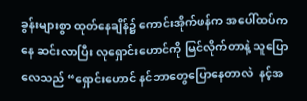ခွန်းများစွာ ထုတ်‌နေချိန်၌ ကောင်းအိုက်ဖန်က အပေါ်ထပ်ကနေ ဆင်းလာပြီး လုရှောင်းဟောင်ကို မြင်လိုက်တာနဲ့ သူပြောလေသည် “ရှောင်းဟောင် နင်ဘာတွေပြောနေတာလဲ  နင့်အ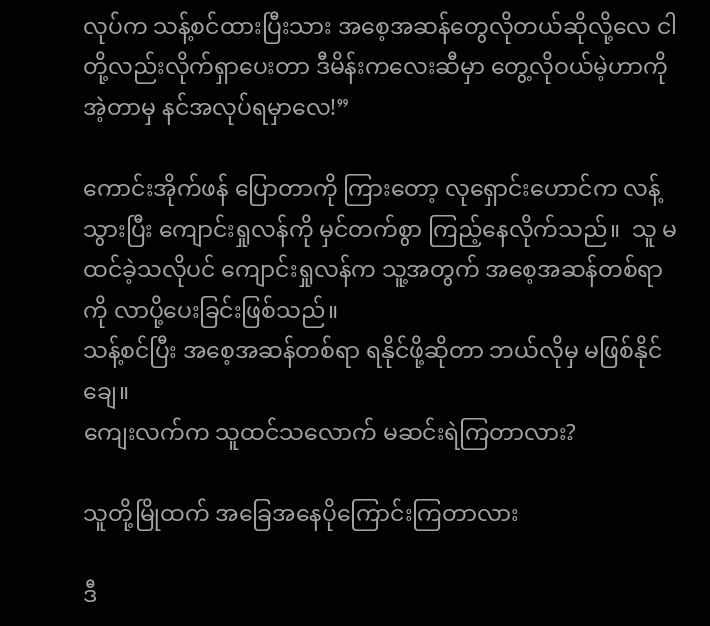လုပ်က သန့်စင်ထားပြီးသား အစေ့အဆန်တွေလိုတယ်ဆိုလို့လေ ငါတို့လည်းလိုက်ရှာပေးတာ ဒီမိန်းကလေးဆီမှာ တွေ့လိုဝယ်မဲ့ဟာကို အဲ့တာမှ နင်အလုပ်ရမှာလေ!”

ကောင်းအိုက်ဖန် ပြောတာကို ကြားတော့ လုရှောင်းဟောင်က လန့်သွားပြီး ကျောင်းရှုလန်ကို မှင်တက်စွာ ကြည့်နေလိုက်သည်။  သူ မထင်ခဲ့သလိုပင် ကျောင်းရှုလန်က သူ့အတွက် အစေ့အဆန်တစ်ရာကို လာပို့ပေးခြင်းဖြစ်သည်။
သန့်စင်ပြီး အစေ့အဆန်တစ်ရာ ရနိုင်ဖို့ဆိုတာ ဘယ်လိုမှ မဖြစ်နိုင်ချေ။
ကျေးလက်က သူထင်သလောက် မဆင်းရဲကြတာလား?

သူတို့မြိုထက် အခြေအနေပိုကြောင်းကြတာလား

ဒီ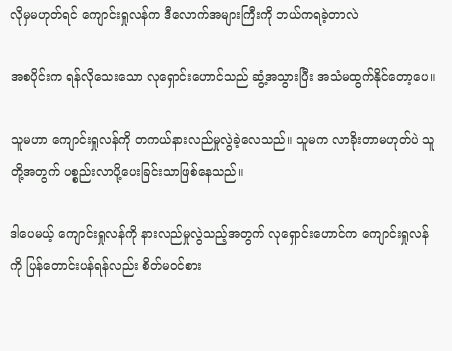လိုမှမဟုတ်ရင် ကျောင်းရှုလန်က ဒီလောက်အများကြီးကို ဘယ်ကရခဲ့တာလဲ

အစပိုင်းက ရန်လိုသေးသော လုရှောင်းဟောင်သည် ဆွံ့အသွားပြီး အသံမထွက်နိုင်တော့ပေ။

သူမဟာ ကျောင်းရှုလန်ကို တကယ်နားလည်မှုလွဲခဲ့လေသည်။ သူမက လာခိုးတာမဟုတ်ပဲ သူတို့အတွက် ပစ္စည်းလာပို့ပေးခြင်းသာဖြစ်နေသည်။

ဒါပေမယ့် ကျောင်းရှုလန်ကို နားလည်မှုလွဲသည့်အတွက် လုရှောင်းဟောင်က ကျောင်းရှုလန် ကို ပြန်‌တောင်းပန်ရန်လည်း စိတ်မဝင်စား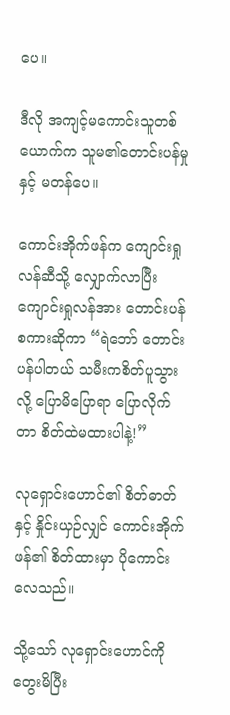ပေ။

ဒီလို အကျင့်မကောင်းသူတစ်ယောက်က သူမ၏တောင်းပန်မှုနှင့် မတန်ပေ။

ကောင်းအိုက်ဖန်က ကျောင်းရှုလန်ဆီသို့ လျှောက်လာပြီး ကျောင်းရှုလန်အား တောင်းပန်စကားဆိုကာ “ရဲဘော် တောင်းပန်ပါတယ် သမီးကစိတ်ပူသွားလို့ ပြောမိပြောရာ ပြောလိုက်တာ စိတ်ထဲမထားပါနဲ့!”

လုရှောင်းဟောင်၏ စိတ်ဓာတ်နှင့် နှိုင်းယှဉ်လျှင် ကောင်းအိုက်ဖန်၏ စိတ်ထားမှာ ပိုကောင်းလေသည်။

သို့သော် လုရှောင်းဟောင်ကို တွေးမိပြီး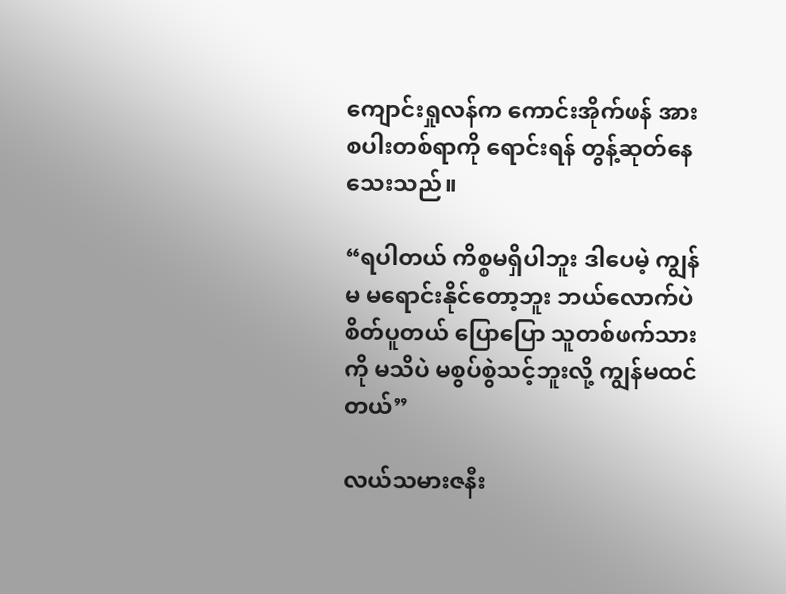ကျောင်းရှုလန်က ကောင်းအိုက်ဖန် အား စပါးတစ်ရာကို ရောင်းရန် တွန့်ဆုတ်နေသေးသည်။

“ရပါတယ် ကိစ္စမရှိပါဘူး ဒါပေမဲ့ ကျွန်မ မရောင်းနိုင်တော့ဘူး ဘယ်လောက်ပဲစိတ်ပူတယ် ပြောပြော သူတစ်ဖက်သားကို မသိပဲ မစွပ်စွဲသင့်ဘူးလို့ ကျွန်မထင်တယ်”

လယ်သမားဇနီး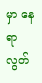မှာ နေရာလွတ်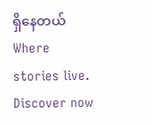ရှိနေတယ်Where stories live. Discover now